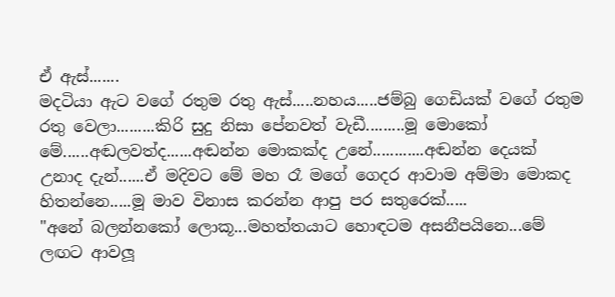ඒ ඇස්.......
මදටියා ඇට වගේ රතුම රතු ඇස්.....නහය.....ජම්බු ගෙඩියක් වගේ රතුම රතු වෙලා.........කිරි සුදු නිසා පේනවත් වැඩී.........මූ මොකෝ මේ......අඬලවත්ද......අඬන්න මොකක්ද උනේ............අඬන්න දෙයක් උනාද දැන්......ඒ මදිවට මේ මහ රෑ මගේ ගෙදර ආවාම අම්මා මොකද හිතන්නෙ.....මූ මාව විනාස කරන්න ආපු පර සතුරෙක්.....
"අනේ බලන්නකෝ ලොකූ...මහත්තයාට හොඳටම අසනීපයිනෙ...මේ ලඟට ආවලූ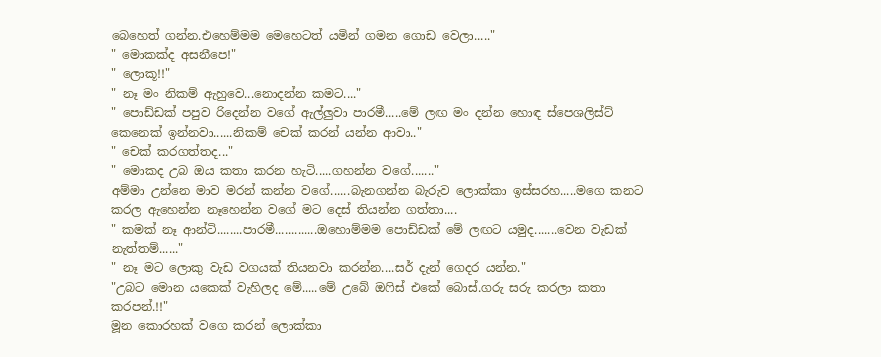බෙහෙත් ගන්න.එහෙම්මම මෙහෙටත් යමින් ගමන ගොඩ වෙලා....."
" මොකක්ද අසනීපෙ!"
" ලොකූ!!"
" නෑ මං නිකම් ඇහුවෙ...නොදන්න කමට...."
" පොඩ්ඩක් පපුව රිදෙන්න වගේ ඇල්ලුවා පාරමී.....මේ ලඟ මං දන්න හොඳ ස්පෙශලිස්ට් කෙනෙක් ඉන්නවා......නිකම් චෙක් කරන් යන්න ආවා.."
" චෙක් කරගත්තද..."
" මොකද උබ ඔය කතා කරන හැටි.....ගහන්න වගේ......."
අම්මා උන්නෙ මාව මරන් කන්න වගේ......බැනගන්න බැරුව ලොක්කා ඉස්සරහ.....මගෙ කනට කරල ඇහෙන්න නෑහෙන්න වගේ මට දෙස් තියන්න ගත්තා....
" කමක් නෑ ආන්ටි........පාරමී.............ඔහොම්මම පොඩ්ඩක් මේ ලඟට යමුද.......වෙන වැඩක් නැත්තම්......"
" නෑ මට ලොකු වැඩ වගයක් තියනවා කරන්න....සර් දැන් ගෙදර යන්න."
"උබට මොන යකෙක් වැහිලද මේ.....මේ උබේ ඔෆිස් එකේ බොස්.ගරු සරු කරලා කතා කරපන්.!!"
මූන කොරහක් වගෙ කරන් ලොක්කා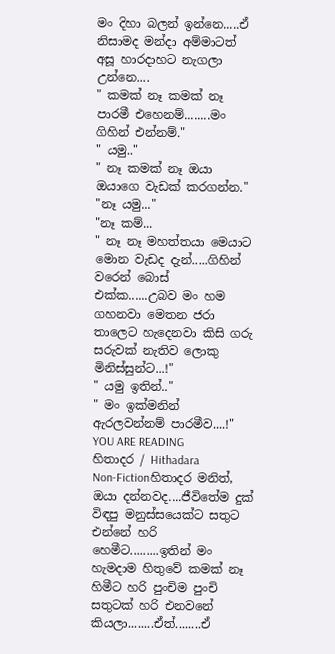මං දිහා බලන් ඉන්නෙ.....ඒ නිසාමද මන්දා අම්මාටත් අසූ හාරදාහට නැගලා උන්නෙ....
" කමක් නෑ කමක් නෑ පාරමී එහෙනම්........මං ගිහින් එන්නම්."
" යමු.."
" නෑ කමක් නෑ ඔයා ඔයාගෙ වැඩක් කරගන්න."
"නෑ යමු..."
"නෑ කම්...
" නෑ නෑ මහත්තයා මෙයාට මොන වැඩද දැන්.....ගිහින් වරෙන් බොස් එක්ක......උබව මං හම ගහනවා මෙතන ජරා තාලෙට හැදෙනවා කිසි ගරු සරුවක් නැතිව ලොකු මිනිස්සුන්ට...!"
" යමු ඉතින්.."
" මං ඉක්මනින් ඇරලවන්නම් පාරමීව....!"
YOU ARE READING
හිතාදර / Hithadara
Non-Fictionහිතාදර මනිත්, ඔයා දන්නවද....ජීවිතේම දුක් විඳපු මනුස්සයෙක්ට සතුට එන්නේ හරි හෙමීට.........ඉතින් මං හැමදාම හිතුවේ කමක් නෑ හිමීට හරි පුංචිම පුංචි සතුටක් හරි එනවනේ කියලා........ඒත්........ඒ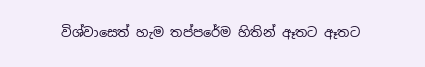විශ්වාසෙත් හැම තප්පරේම හිතින් ඈතට ඈතට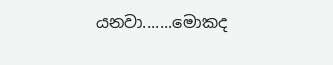යනවා.......මොකද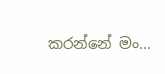කරන්නේ මං...